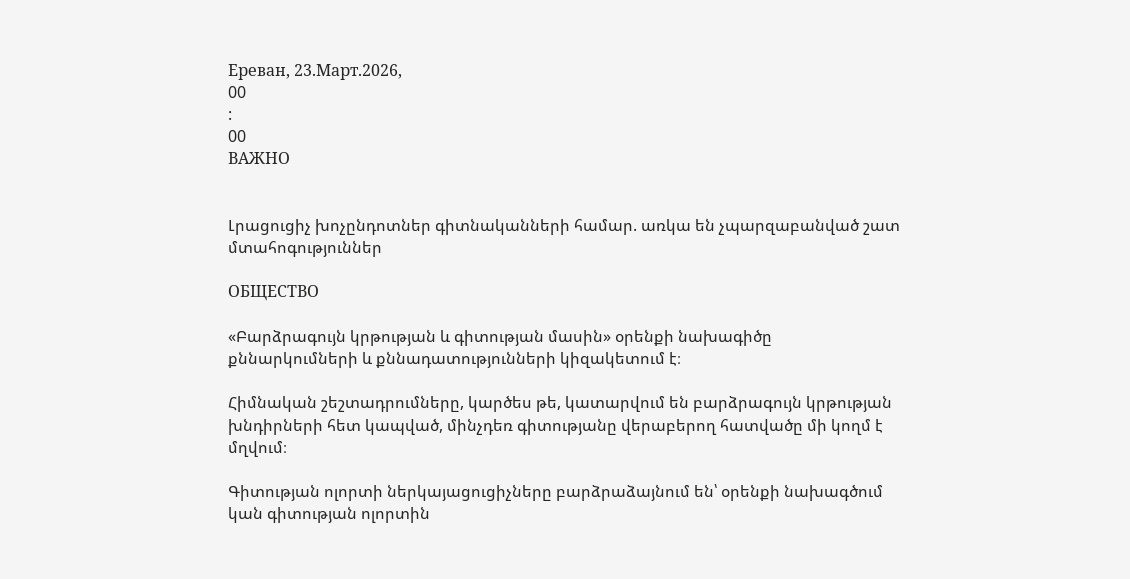Ереван, 23.Март.2026,
00
:
00
ВАЖНО


Լրացուցիչ խոչընդոտներ գիտնականների համար. առկա են չպարզաբանված շատ մտահոգություններ

ОБЩЕСТВО

«Բարձրագույն կրթության և գիտության մասին» օրենքի նախագիծը քննարկումների և քննադատությունների կիզակետում է։

Հիմնական շեշտադրումները, կարծես թե, կատարվում են բարձրագույն կրթության խնդիրների հետ կապված, մինչդեռ գիտությանը վերաբերող հատվածը մի կողմ է մղվում։

Գիտության ոլորտի ներկայացուցիչները բարձրաձայնում են՝ օրենքի նախագծում կան գիտության ոլորտին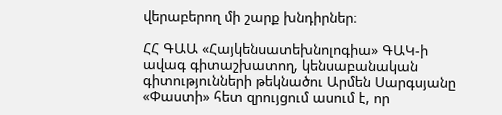վերաբերող մի շարք խնդիրներ։

ՀՀ ԳԱԱ «Հայկենսատեխնոլոգիա» ԳԱԿ-ի ավագ գիտաշխատող, կենսաբանական գիտությունների թեկնածու Արմեն Սարգսյանը «Փաստի» հետ զրույցում ասում է, որ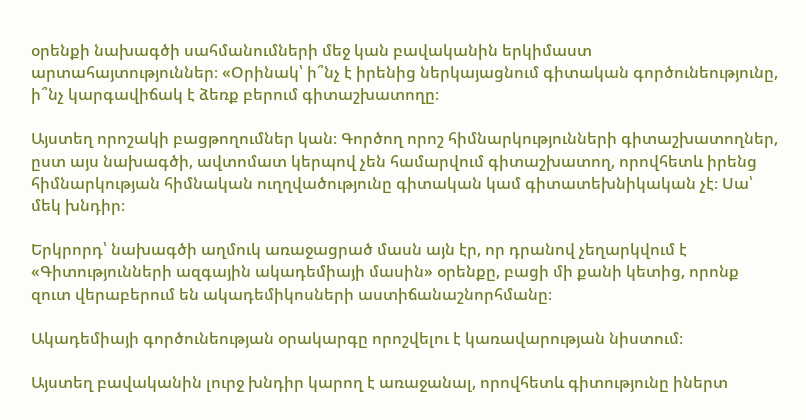օրենքի նախագծի սահմանումների մեջ կան բավականին երկիմաստ արտահայտություններ։ «Օրինակ՝ ի՞նչ է իրենից ներկայացնում գիտական գործունեությունը, ի՞նչ կարգավիճակ է ձեռք բերում գիտաշխատողը։

Այստեղ որոշակի բացթողումներ կան։ Գործող որոշ հիմնարկությունների գիտաշխատողներ, ըստ այս նախագծի, ավտոմատ կերպով չեն համարվում գիտաշխատող, որովհետև իրենց հիմնարկության հիմնական ուղղվածությունը գիտական կամ գիտատեխնիկական չէ։ Սա՝ մեկ խնդիր։

Երկրորդ՝ նախագծի աղմուկ առաջացրած մասն այն էր, որ դրանով չեղարկվում է «Գիտությունների ազգային ակադեմիայի մասին» օրենքը, բացի մի քանի կետից, որոնք զուտ վերաբերում են ակադեմիկոսների աստիճանաշնորհմանը։

Ակադեմիայի գործունեության օրակարգը որոշվելու է կառավարության նիստում։

Այստեղ բավականին լուրջ խնդիր կարող է առաջանալ, որովհետև գիտությունը իներտ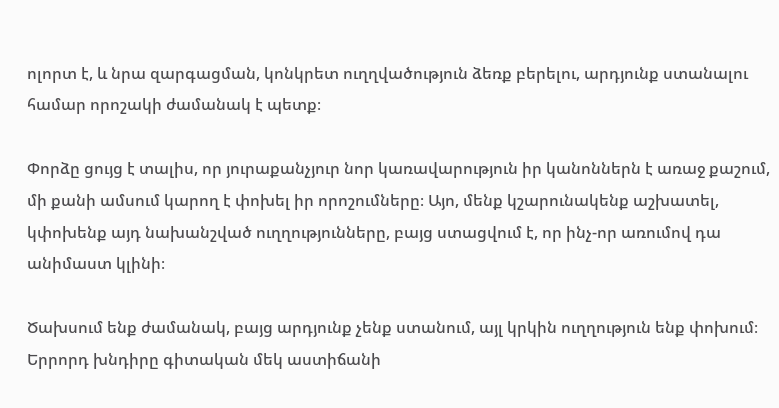ոլորտ է, և նրա զարգացման, կոնկրետ ուղղվածություն ձեռք բերելու, արդյունք ստանալու համար որոշակի ժամանակ է պետք։

Փորձը ցույց է տալիս, որ յուրաքանչյուր նոր կառավարություն իր կանոններն է առաջ քաշում, մի քանի ամսում կարող է փոխել իր որոշումները։ Այո, մենք կշարունակենք աշխատել, կփոխենք այդ նախանշված ուղղությունները, բայց ստացվում է, որ ինչ-որ առումով դա անիմաստ կլինի։

Ծախսում ենք ժամանակ, բայց արդյունք չենք ստանում, այլ կրկին ուղղություն ենք փոխում։ Երրորդ խնդիրը գիտական մեկ աստիճանի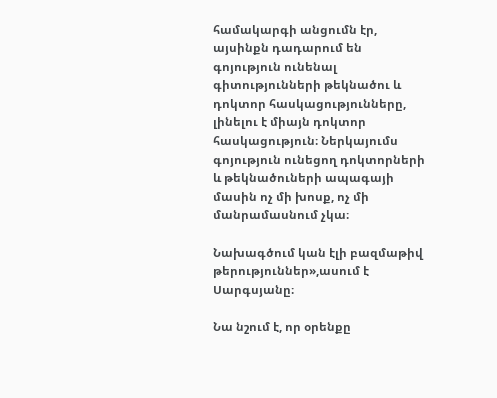համակարգի անցումն էր, այսինքն դադարում են գոյություն ունենալ գիտությունների թեկնածու և դոկտոր հասկացությունները, լինելու է միայն դոկտոր հասկացություն։ Ներկայումս գոյություն ունեցող դոկտորների և թեկնածուների ապագայի մասին ոչ մի խոսք, ոչ մի մանրամասնում չկա։

Նախագծում կան էլի բազմաթիվ թերություններ»,ասում է Սարգսյանը։

Նա նշում է, որ օրենքը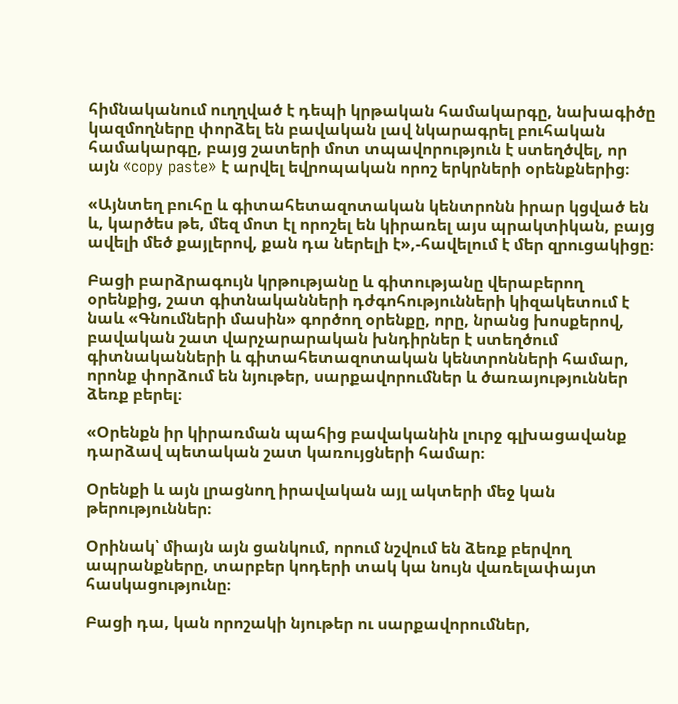հիմնականում ուղղված է դեպի կրթական համակարգը, նախագիծը կազմողները փորձել են բավական լավ նկարագրել բուհական համակարգը, բայց շատերի մոտ տպավորություն է ստեղծվել, որ այն «copy paste» է արվել եվրոպական որոշ երկրների օրենքներից։

«Այնտեղ բուհը և գիտահետազոտական կենտրոնն իրար կցված են և, կարծես թե, մեզ մոտ էլ որոշել են կիրառել այս պրակտիկան, բայց ավելի մեծ քայլերով, քան դա ներելի է»,-հավելում է մեր զրուցակիցը։

Բացի բարձրագույն կրթությանը և գիտությանը վերաբերող օրենքից, շատ գիտնականների դժգոհությունների կիզակետում է նաև «Գնումների մասին» գործող օրենքը, որը, նրանց խոսքերով, բավական շատ վարչարարական խնդիրներ է ստեղծում գիտնականների և գիտահետազոտական կենտրոնների համար, որոնք փորձում են նյութեր, սարքավորումներ և ծառայություններ ձեռք բերել։

«Օրենքն իր կիրառման պահից բավականին լուրջ գլխացավանք դարձավ պետական շատ կառույցների համար։

Օրենքի և այն լրացնող իրավական այլ ակտերի մեջ կան թերություններ։

Օրինակ՝ միայն այն ցանկում, որում նշվում են ձեռք բերվող ապրանքները, տարբեր կոդերի տակ կա նույն վառելափայտ հասկացությունը։

Բացի դա, կան որոշակի նյութեր ու սարքավորումներ,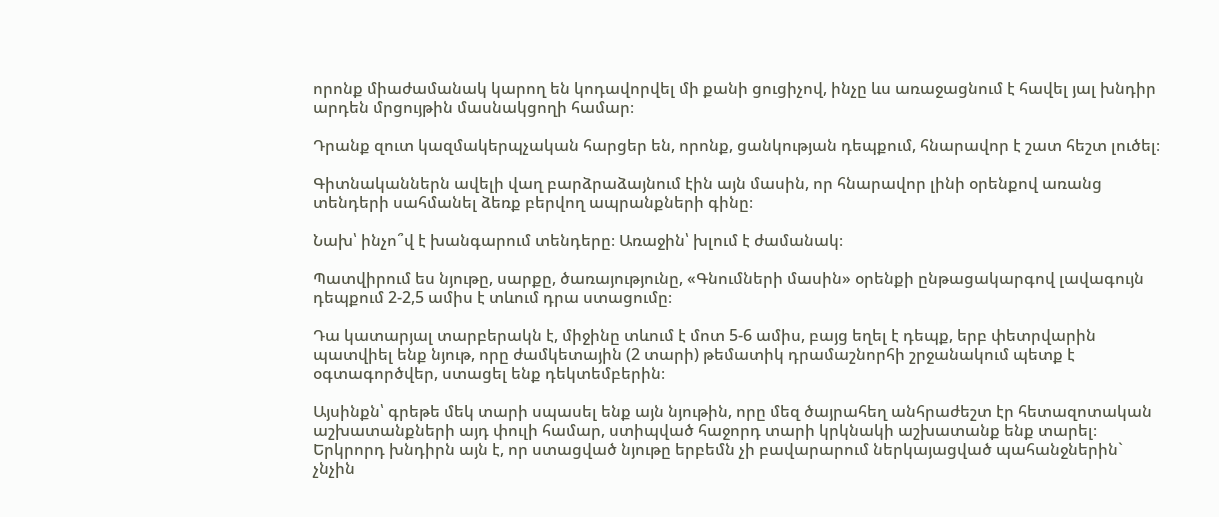որոնք միաժամանակ կարող են կոդավորվել մի քանի ցուցիչով, ինչը ևս առաջացնում է հավել յալ խնդիր արդեն մրցույթին մասնակցողի համար։

Դրանք զուտ կազմակերպչական հարցեր են, որոնք, ցանկության դեպքում, հնարավոր է շատ հեշտ լուծել։

Գիտնականներն ավելի վաղ բարձրաձայնում էին այն մասին, որ հնարավոր լինի օրենքով առանց տենդերի սահմանել ձեռք բերվող ապրանքների գինը։

Նախ՝ ինչո՞վ է խանգարում տենդերը։ Առաջին՝ խլում է ժամանակ։

Պատվիրում ես նյութը, սարքը, ծառայությունը, «Գնումների մասին» օրենքի ընթացակարգով լավագույն դեպքում 2-2,5 ամիս է տևում դրա ստացումը։

Դա կատարյալ տարբերակն է, միջինը տևում է մոտ 5-6 ամիս, բայց եղել է դեպք, երբ փետրվարին պատվիել ենք նյութ, որը ժամկետային (2 տարի) թեմատիկ դրամաշնորհի շրջանակում պետք է օգտագործվեր, ստացել ենք դեկտեմբերին։

Այսինքն՝ գրեթե մեկ տարի սպասել ենք այն նյութին, որը մեզ ծայրահեղ անհրաժեշտ էր հետազոտական աշխատանքների այդ փուլի համար, ստիպված հաջորդ տարի կրկնակի աշխատանք ենք տարել։ Երկրորդ խնդիրն այն է, որ ստացված նյութը երբեմն չի բավարարում ներկայացված պահանջներին` չնչին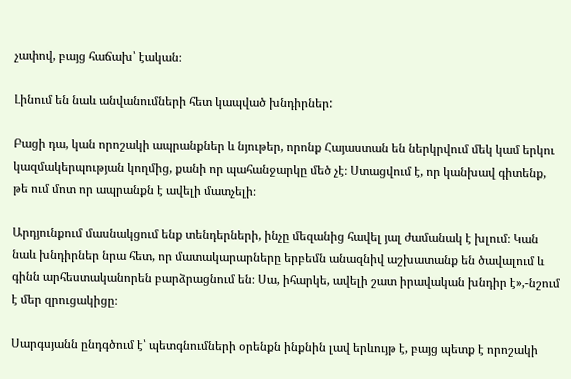չափով, բայց հաճախ՝ էական։

Լինում են նաև անվանումների հետ կապված խնդիրներ:

Բացի դա, կան որոշակի ապրանքներ և նյութեր, որոնք Հայաստան են ներկրվում մեկ կամ երկու կազմակերպության կողմից, քանի որ պահանջարկը մեծ չէ։ Ստացվում է, որ կանխավ գիտենք, թե ում մոտ որ ապրանքն է ավելի մատչելի։

Արդյունքում մասնակցում ենք տենդերների, ինչը մեզանից հավել յալ ժամանակ է խլում։ Կան նաև խնդիրներ նրա հետ, որ մատակարարները երբեմն անազնիվ աշխատանք են ծավալում և գինն արհեստականորեն բարձրացնում են։ Սա, իհարկե, ավելի շատ իրավական խնդիր է»,-նշում է մեր զրուցակիցը։

Սարգսյանն ընդգծում է՝ պետգնումների օրենքն ինքնին լավ երևույթ է, բայց պետք է որոշակի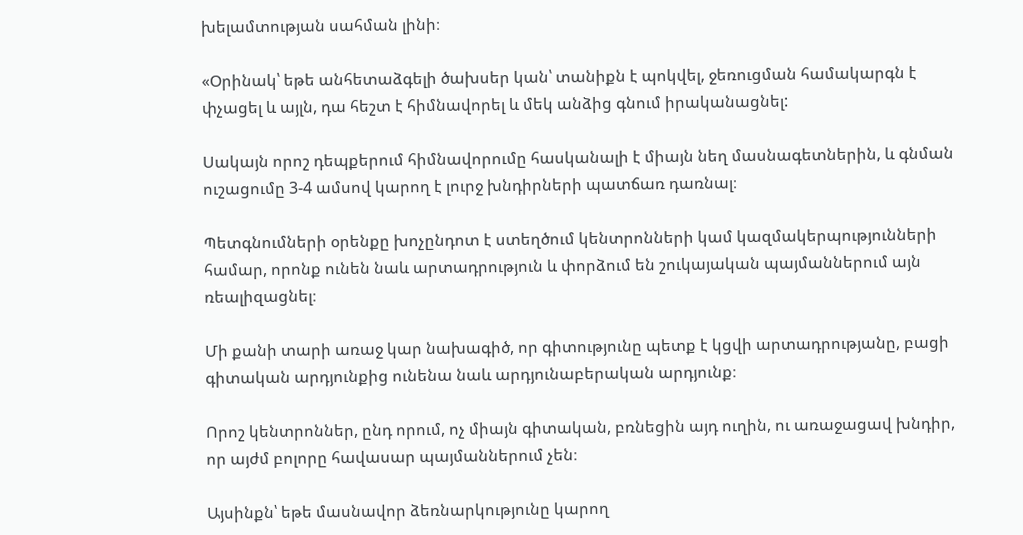խելամտության սահման լինի։

«Օրինակ՝ եթե անհետաձգելի ծախսեր կան՝ տանիքն է պոկվել, ջեռուցման համակարգն է փչացել և այլն, դա հեշտ է հիմնավորել և մեկ անձից գնում իրականացնել:

Սակայն որոշ դեպքերում հիմնավորումը հասկանալի է միայն նեղ մասնագետներին, և գնման ուշացումը 3-4 ամսով կարող է լուրջ խնդիրների պատճառ դառնալ։

Պետգնումների օրենքը խոչընդոտ է ստեղծում կենտրոնների կամ կազմակերպությունների համար, որոնք ունեն նաև արտադրություն և փորձում են շուկայական պայմաններում այն ռեալիզացնել։

Մի քանի տարի առաջ կար նախագիծ, որ գիտությունը պետք է կցվի արտադրությանը, բացի գիտական արդյունքից ունենա նաև արդյունաբերական արդյունք։

Որոշ կենտրոններ, ընդ որում, ոչ միայն գիտական, բռնեցին այդ ուղին, ու առաջացավ խնդիր, որ այժմ բոլորը հավասար պայմաններում չեն։

Այսինքն՝ եթե մասնավոր ձեռնարկությունը կարող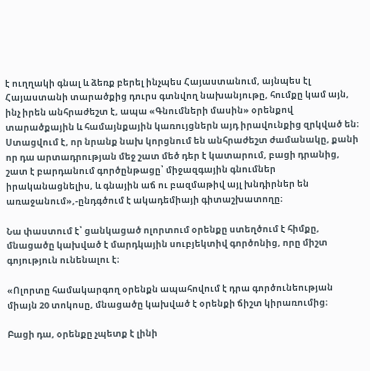է ուղղակի գնալ և ձեռք բերել ինչպես Հայաստանում, այնպես էլ Հայաստանի տարածքից դուրս գտնվող նախանյութը, հումքը կամ այն, ինչ իրեն անհրաժեշտ է, ապա «Գնումների մասին» օրենքով տարածքային և համայնքային կառույցներն այդ իրավունքից զրկված են։ Ստացվում է, որ նրանք նախ կորցնում են անհրաժեշտ ժամանակը, քանի որ դա արտադրության մեջ շատ մեծ դեր է կատարում, բացի դրանից, շատ է բարդանում գործընթացը՝ միջազգային գնումներ իրականացնելիս, և գնային աճ ու բազմաթիվ այլ խնդիրներ են առաջանում»,-ընդգծում է ակադեմիայի գիտաշխատողը։

Նա փաստում է՝ ցանկացած ոլորտում օրենքը ստեղծում է հիմքը, մնացածը կախված է մարդկային սուբյեկտիվ գործոնից, որը միշտ գոյություն ունենալու է։

«Ոլորտը համակարգող օրենքն ապահովում է դրա գործունեության միայն 20 տոկոսը, մնացածը կախված է օրենքի ճիշտ կիրառումից։

Բացի դա, օրենքը չպետք է լինի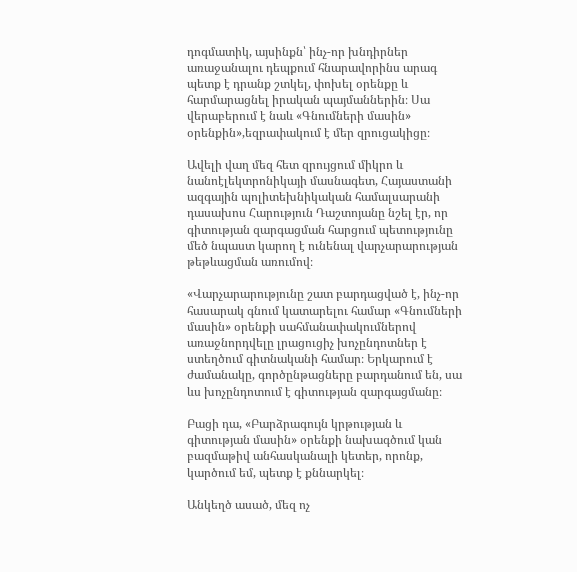դոգմատիկ, այսինքն՝ ինչ-որ խնդիրներ առաջանալու դեպքում հնարավորինս արագ պետք է դրանք շտկել, փոխել օրենքը և հարմարացնել իրական պայմաններին։ Սա վերաբերում է նաև «Գնումների մասին» օրենքին»,եզրափակում է մեր զրուցակիցը։

Ավելի վաղ մեզ հետ զրույցում միկրո և նանոէլեկտրոնիկայի մասնագետ, Հայաստանի ազգային պոլիտեխնիկական համալսարանի դասախոս Հարություն Դաշտոյանը նշել էր, որ գիտության զարգացման հարցում պետությունը մեծ նպաստ կարող է ունենալ վարչարարության թեթևացման առումով։

«Վարչարարությունը շատ բարդացված է, ինչ-որ հասարակ գնում կատարելու համար «Գնումների մասին» օրենքի սահմանափակումներով առաջնորդվելը լրացուցիչ խոչընդոտներ է ստեղծում գիտնականի համար։ Երկարում է ժամանակը, գործընթացները բարդանում են, սա ևս խոչընդոտում է գիտության զարգացմանը։

Բացի դա, «Բարձրագույն կրթության և գիտության մասին» օրենքի նախագծում կան բազմաթիվ անհասկանալի կետեր, որոնք, կարծում եմ, պետք է քննարկել։

Անկեղծ ասած, մեզ ոչ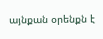այնքան օրենքն է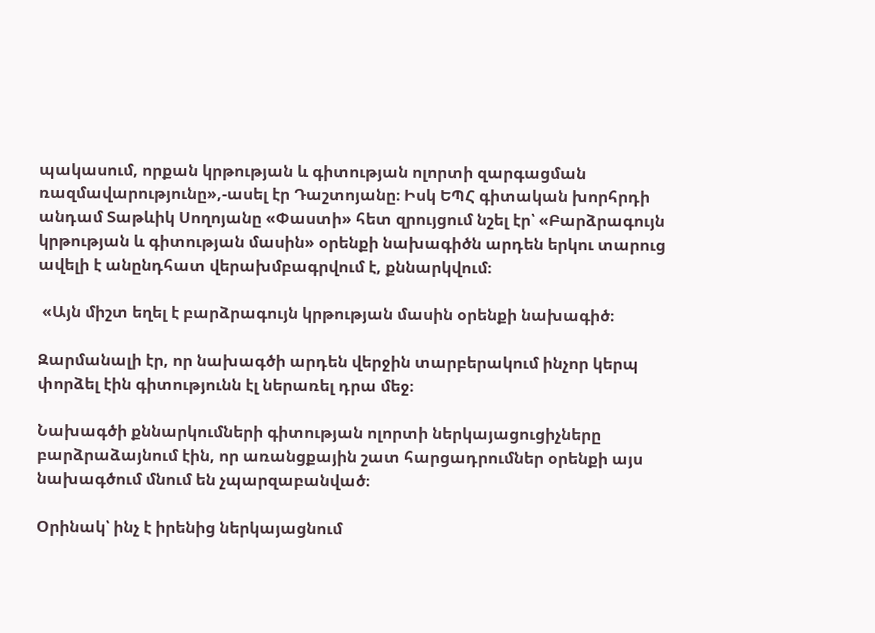պակասում, որքան կրթության և գիտության ոլորտի զարգացման ռազմավարությունը»,-ասել էր Դաշտոյանը։ Իսկ ԵՊՀ գիտական խորհրդի անդամ Տաթևիկ Սողոյանը «Փաստի» հետ զրույցում նշել էր՝ «Բարձրագույն կրթության և գիտության մասին» օրենքի նախագիծն արդեն երկու տարուց ավելի է անընդհատ վերախմբագրվում է, քննարկվում։

 «Այն միշտ եղել է բարձրագույն կրթության մասին օրենքի նախագիծ։

Զարմանալի էր, որ նախագծի արդեն վերջին տարբերակում ինչոր կերպ փորձել էին գիտությունն էլ ներառել դրա մեջ։

Նախագծի քննարկումների գիտության ոլորտի ներկայացուցիչները բարձրաձայնում էին, որ առանցքային շատ հարցադրումներ օրենքի այս նախագծում մնում են չպարզաբանված։

Օրինակ՝ ինչ է իրենից ներկայացնում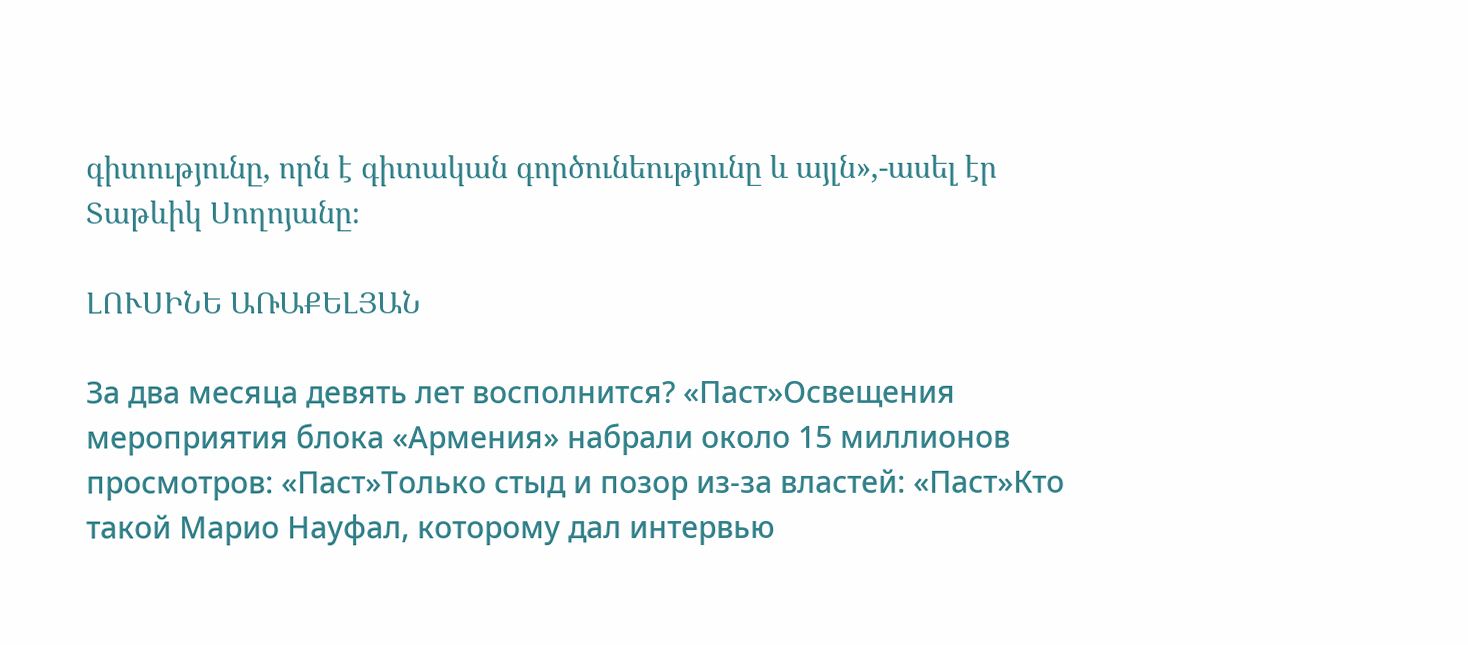գիտությունը, որն է գիտական գործունեությունը և այլն»,-ասել էր Տաթևիկ Սողոյանը։

ԼՈՒՍԻՆԵ ԱՌԱՔԵԼՅԱՆ

За два месяца девять лет восполнится? «Паст»Освещения мероприятия блока «Армения» набрали около 15 миллионов просмотров: «Паст»Только стыд и позор из-за властей: «Паст»Кто такой Марио Науфал, которому дал интервью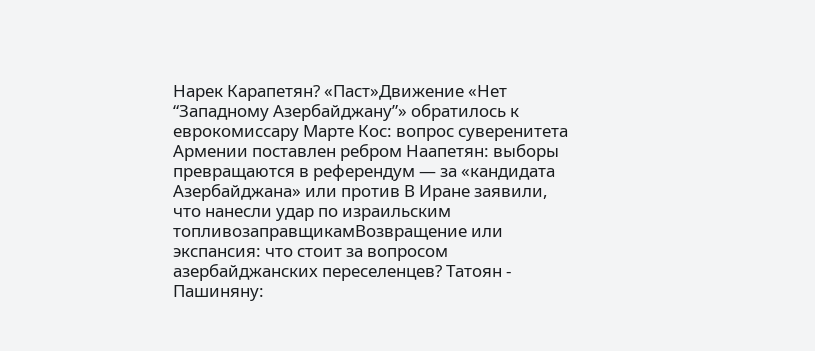Нарек Карапетян? «Паст»Движение «Нет “Западному Азербайджану”» обратилось к еврокомиссару Марте Кос: вопрос суверенитета Армении поставлен ребром Наапетян: выборы превращаются в референдум — за «кандидата Азербайджана» или против В Иране заявили, что нанесли удар по израильским топливозаправщикамВозвращение или экспансия: что стоит за вопросом азербайджанских переселенцев? Татоян - Пашиняну: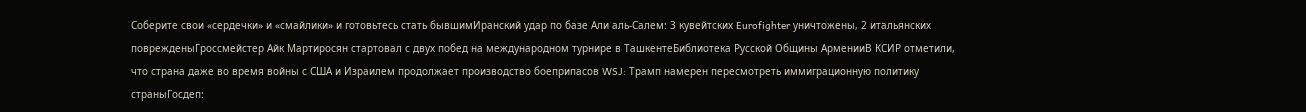Соберите свои «сердечки» и «смайлики» и готовьтесь стать бывшимИранский удар по базе Али аль‑Салем: 3 кувейтских Eurofighter уничтожены, 2 итальянских поврежденыГроссмейстер Айк Мартиросян стартовал с двух побед на международном турнире в ТашкентеБиблиотека Русской Общины АрменииВ КСИР отметили, что страна даже во время войны с США и Израилем продолжает производство боеприпасов WSJ: Трамп намерен пересмотреть иммиграционную политику страныГосдеп: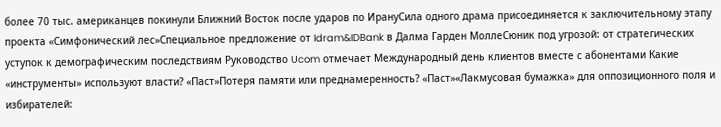более 70 тыс. американцев покинули Ближний Восток после ударов по ИрануСила одного драма присоединяется к заключительному этапу проекта «Симфонический лес»Специальное предложение от Idram&IDBank в Далма Гарден МоллеСюник под угрозой: от стратегических уступок к демографическим последствиям Руководство Ucom отмечает Международный день клиентов вместе с абонентами Какие «инструменты» используют власти? «Паст»Потеря памяти или преднамеренность? «Паст»«Лакмусовая бумажка» для оппозиционного поля и избирателей: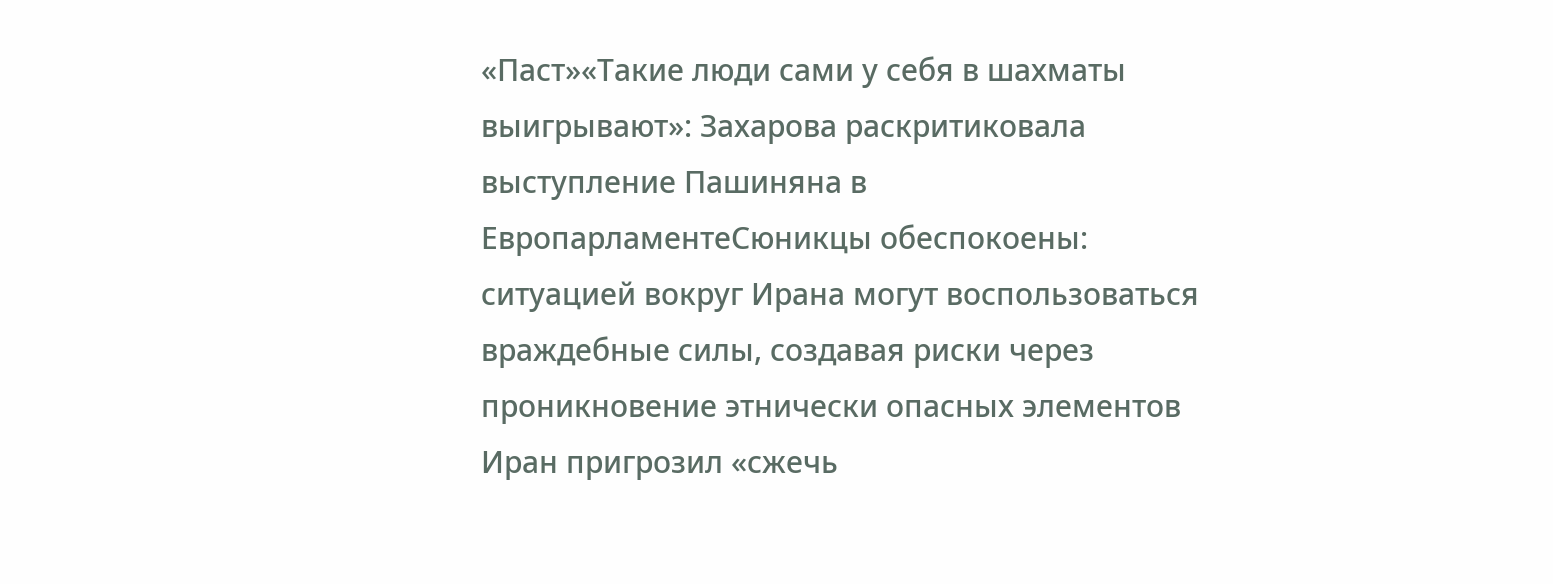«Паст»«Такие люди сами у себя в шахматы выигрывают»: Захарова раскритиковала выступление Пашиняна в ЕвропарламентеСюникцы обеспокоены: ситуацией вокруг Ирана могут воспользоваться враждебные силы, создавая риски через проникновение этнически опасных элементов Иран пригрозил «сжечь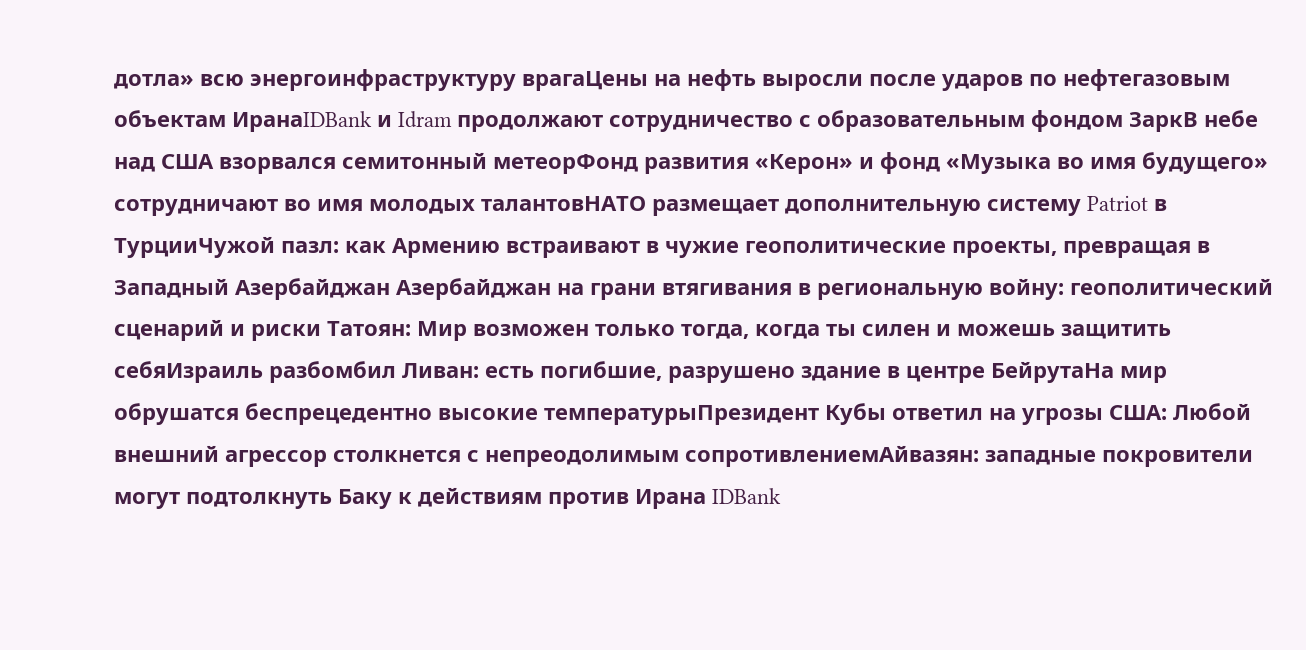дотла» всю энергоинфраструктуру врагаЦены на нефть выросли после ударов по нефтегазовым объектам ИранаIDBank и Idram продолжают сотрудничество с образовательным фондом ЗаркВ небе над США взорвался семитонный метеорФонд развития «Керон» и фонд «Музыка во имя будущего» сотрудничают во имя молодых талантовНАТО размещает дополнительную систему Patriot в ТурцииЧужой пазл: как Армению встраивают в чужие геополитические проекты, превращая в Западный Азербайджан Азербайджан на грани втягивания в региональную войну: геополитический сценарий и риски Татоян: Мир возможен только тогда, когда ты силен и можешь защитить себяИзраиль разбомбил Ливан: есть погибшие, разрушено здание в центре БейрутаНа мир обрушатся беспрецедентно высокие температурыПрезидент Кубы ответил на угрозы США: Любой внешний агрессор столкнется с непреодолимым сопротивлениемАйвазян: западные покровители могут подтолкнуть Баку к действиям против Ирана IDBank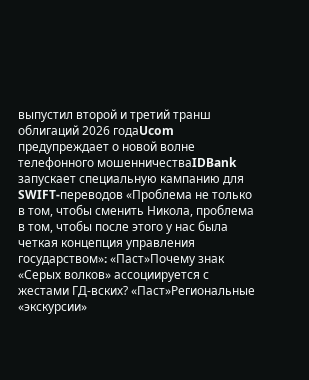выпустил второй и третий транш облигаций 2026 годаUcom предупреждает о новой волне телефонного мошенничестваIDBank запускает специальную кампанию для SWIFT-переводов «Проблема не только в том, чтобы сменить Никола, проблема в том, чтобы после этого у нас была четкая концепция управления государством»։ «Паст»Почему знак «Серых волков» ассоциируется с жестами ГД-вских? «Паст»Региональные «экскурсии»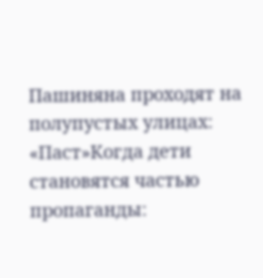Пашиняна проходят на полупустых улицах: «Паст»Когда дети становятся частью пропаганды: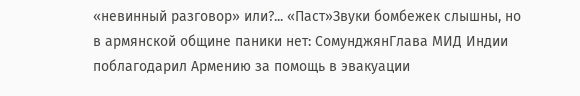«невинный разговор» или?... «Паст»Звуки бомбежек слышны, но в армянской общине паники нет: СомунджянГлава МИД Индии поблагодарил Армению за помощь в эвакуации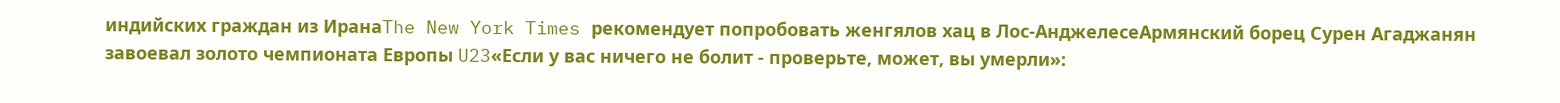индийских граждан из ИранаThe New York Times рекомендует попробовать женгялов хац в Лос-АнджелесеАрмянский борец Сурен Агаджанян завоевал золото чемпионата Европы U23«Если у вас ничего не болит - проверьте, может, вы умерли»: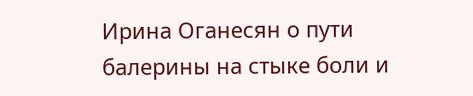Ирина Оганесян о пути балерины на стыке боли и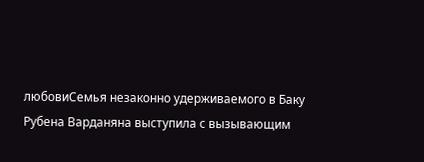любовиСемья незаконно удерживаемого в Баку Рубена Варданяна выступила с вызывающим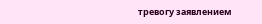тревогу заявлением